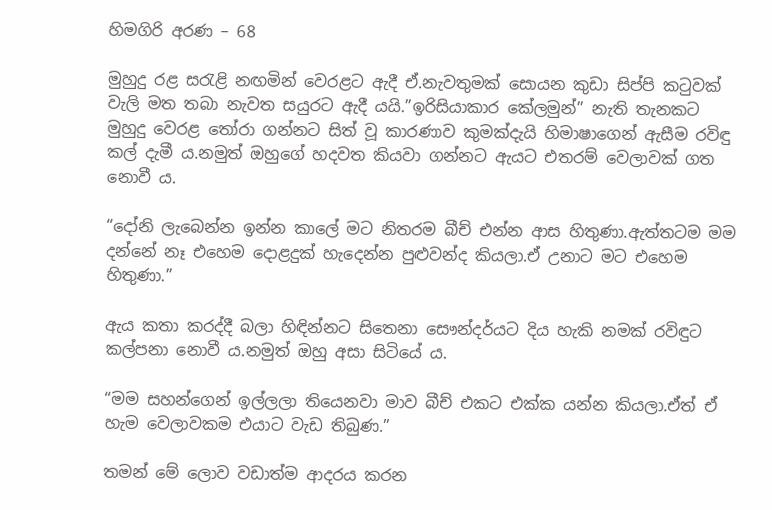හිමගිරි අරණ – 68

මුහුදු රළ සරැළි නඟමින් වෙරළට ඇදී ඒ.නැවතුමක් සොයන කුඩා සිප්පි කටුවක් වැලි මත තබා නැවත සයුරට ඇදී යයි.”ඉරිසියාකාර කේලමුන්” නැති තැනකට මුහුදු වෙරළ තෝරා ගන්නට සිත් වූ කාරණාව කුමක්දැයි හිමාෂාගෙන් ඇසීම රවිඳු කල් දැමී ය.නමුත් ඔහුගේ හදවත කියවා ගන්නට ඇයට එතරම් වෙලාවක් ගත නොවී ය.

“දෝනි ලැබෙන්න ඉන්න කාලේ මට නිතරම බීච් එන්න ආස හිතුණා.ඇත්තටම මම දන්නේ නෑ එහෙම දොළදුක් හැදෙන්න පුළුවන්ද කියලා.ඒ උනාට මට එහෙම හිතුණා.”

ඇය කතා කරද්දී බලා හිඳින්නට සිතෙනා සෞන්දර්යට දිය හැකි නමක් රවිඳුට කල්පනා නොවී ය.නමුත් ඔහු අසා සිටියේ ය.

“මම සහන්ගෙන් ඉල්ලලා තියෙනවා මාව බීච් එකට එක්ක යන්න කියලා.ඒත් ඒ හැම වෙලාවකම එයාට වැඩ තිබුණ.”

තමන් මේ ලොව වඩාත්ම ආදරය කරන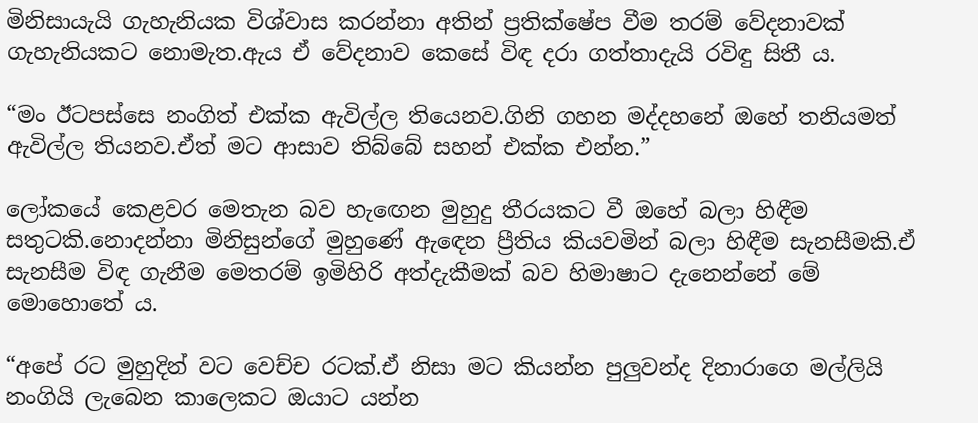මිනිසායැයි ගැහැනියක විශ්වාස කරන්නා අතින් ප්‍රතික්ෂේප වීම තරම් වේදනාවක් ගැහැනියකට නොමැත.ඇය ඒ වේදනාව කෙසේ විඳ දරා ගත්තාදැයි රවිඳු සිතී ය.

“මං ඊටපස්සෙ නංගිත් එක්ක ඇවිල්ල තියෙනව.ගිනි ගහන මද්දහනේ ඔහේ තනියමත් ඇවිල්ල තියනව.ඒත් මට ආසාව තිබ්බේ සහන් එක්ක එන්න.”

ලෝකයේ කෙළවර මෙතැන බව හැඟෙන මුහුදු තීරයකට වී ඔහේ බලා හිඳීම සතුටකි.නොදන්නා මිනිසුන්ගේ මුහුණේ ඇඳෙන ප්‍රීතිය කියවමින් බලා හිඳීම සැනසීමකි.ඒ සැනසීම විඳ ගැනීම මෙතරම් ඉමිහිරි අත්දැකීමක් බව හිමාෂාට දැනෙන්නේ මේ මොහොතේ ය.

“අපේ රට මුහුදින් වට වෙච්ච රටක්.ඒ නිසා මට කියන්න පුලුවන්ද දිනාරාගෙ මල්ලියි නංගියි ලැබෙන කාලෙකට ඔයාට යන්න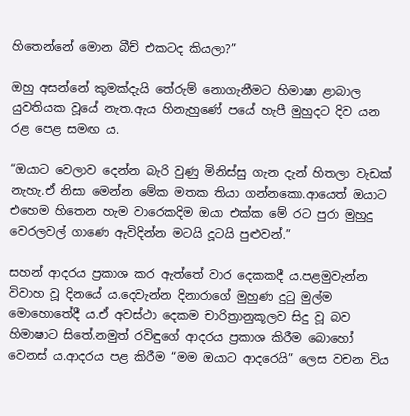හිතෙන්නේ මොන බීච් එකටද කියලා?”

ඔහු අසන්නේ කුමක්දැයි තේරුම් නොගැනීමට හිමාෂා ළාබාල යුවතියක වූයේ නැත.ඇය හිනැහුණේ පයේ හැපී මුහුදට දිව යන රළ පෙළ සමඟ ය.

“ඔයාට වෙලාව දෙන්න බැරි වුණු මිනිස්සු ගැන දැන් හිතලා වැඩක් නැහැ.ඒ නිසා මෙන්න මේක මතක තියා ගන්නකො.ආයෙත් ඔයාට එහෙම හිතෙන හැම වාරෙකදිම ඔයා එක්ක මේ රට පුරා මුහුදු වෙරලවල් ගාණෙ ඇවිදින්න මටයි දූටයි පුළුවන්.”

සහන් ආදරය ප්‍රකාශ කර ඇත්තේ වාර දෙකකදී ය.පළමුවැන්න විවාහ වූ දිනයේ ය.දෙවැන්න දිනාරාගේ මුහුණ දුටු මුල්ම මොහොතේදී ය.ඒ අවස්ථා දෙකම චාරිත්‍රානුකූලව සිදු වූ බව හිමාෂාට සිතේ.නමුත් රවිඳුගේ ආදරය ප්‍රකාශ කිරීම බොහෝ වෙනස් ය.ආදරය පළ කිරීම “මම ඔයාට ආදරෙයි” ලෙස වචන විය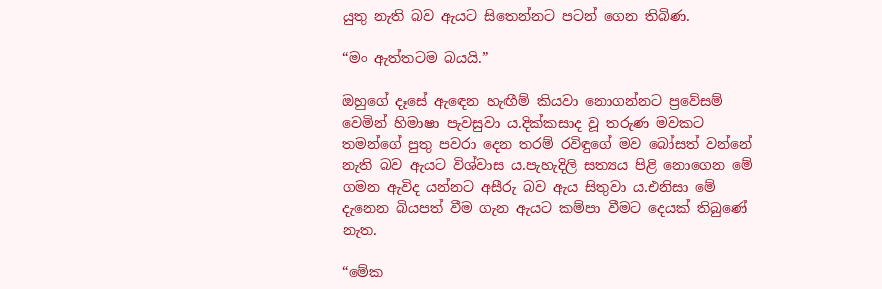යුතු නැති බව ඇයට සිතෙන්නට පටන් ගෙන තිබිණ.

“මං ඇත්තටම බයයි.”

ඔහුගේ දෑසේ ඇඳෙන හැඟීම් කියවා නොගන්නට ප්‍රවේසම් වෙමින් හිමාෂා පැවසුවා ය.දික්කසාද වූ තරුණ මවකට තමන්ගේ පුතු පවරා දෙන තරම් රවිඳුගේ මව බෝසත් වන්නේ නැති බව ඇයට විශ්වාස ය.පැහැදිලි සත්‍යය පිළි නොගෙන මේ ගමන ඇවිද යන්නට අසීරු බව ඇය සිතුවා ය.එනිසා මේ දැනෙන බියපත් වීම ගැන ඇයට කම්පා වීමට දෙයක් තිබුණේ නැත.

“මේක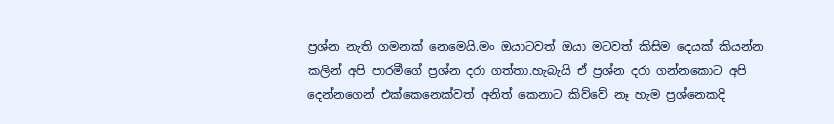ප්‍රශ්න නැති ගමනක් නෙමෙයි.මං ඔයාටවත් ඔයා මටවත් කිසිම දෙයක් කියන්න කලින් අපි පාරමීගේ ප්‍රශ්න දරා ගත්තා.හැබැයි ඒ ප්‍රශ්න දරා ගන්නකොට අපි දෙන්නගෙන් එක්කෙනෙක්වත් අනිත් කෙනාට කිව්වේ නෑ හැම ප්‍රශ්නෙකදි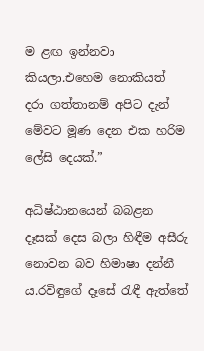ම ළඟ ඉන්නවා කියලා.එහෙම නොකියත් දරා ගත්තානම් අපිට දැන් මේවට මූණ දෙන එක හරිම ලේසි දෙයක්.”

අධිෂ්ඨානයෙන් බබළන දෑසක් දෙස බලා හිඳීම අසීරු නොවන බව හිමාෂා දන්නී ය.රවිඳුගේ දෑසේ රැඳී ඇත්තේ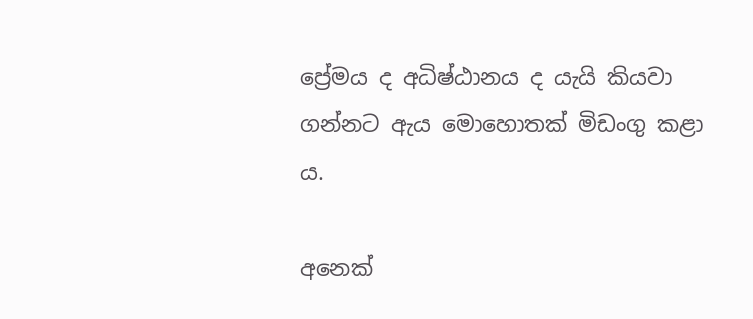ප්‍රේමය ද අධිෂ්ඨානය ද යැයි කියවා ගන්නට ඇය මොහොතක් මිඩංගු කළා ය.

අනෙක්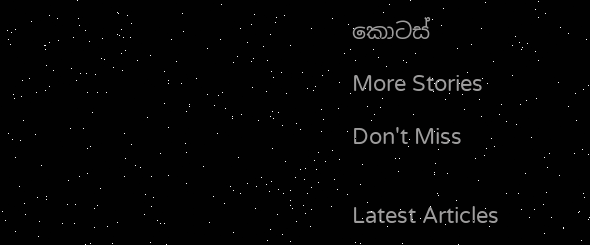කොටස්

More Stories

Don't Miss


Latest Articles